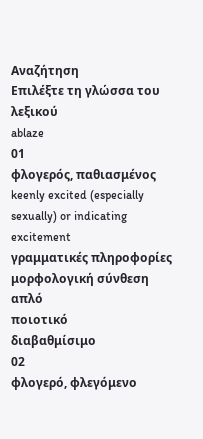Αναζήτηση
Επιλέξτε τη γλώσσα του λεξικού
ablaze
01
φλογερός, παθιασμένος
keenly excited (especially sexually) or indicating excitement
γραμματικές πληροφορίες
μορφολογική σύνθεση
απλό
ποιοτικό
διαβαθμίσιμο
02
φλογερό, φλεγόμενο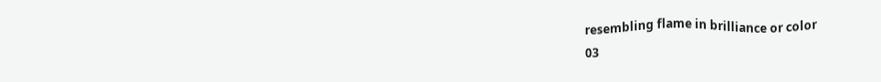resembling flame in brilliance or color
03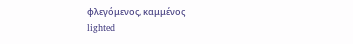φλεγόμενος, καμμένος
lighted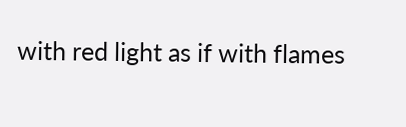with red light as if with flames